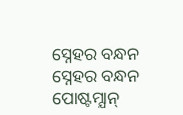ସ୍ନେହର ବନ୍ଧନ
ସ୍ନେହର ବନ୍ଧନ
ପୋଷ୍ଟମ୍ଯାନ୍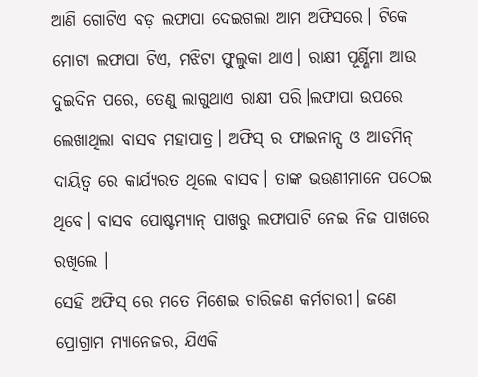ଆଣି ଗୋଟିଏ ବଡ଼ ଲଫାପା ଦେଇଗଲା ଆମ ଅଫିସରେ। ଟିକେ ମୋଟା ଲଫାପା ଟିଏ, ମଝିଟା ଫୁଲୁକା ଥାଏ। ରାକ୍ଷୀ ପୂର୍ଣ୍ଣିମା ଆଉ ଦୁଇଦିନ ପରେ, ତେଣୁ ଲାଗୁଥାଏ ରାକ୍ଷୀ ପରି।ଲଫାପା ଉପରେ ଲେଖାଥିଲା ବାସବ ମହାପାତ୍ର। ଅଫିସ୍ ର ଫାଇନାନ୍ସ ଓ ଆଡମିନ୍ ଦାୟିତ୍ବ ରେ କାର୍ଯ୍ୟରତ ଥିଲେ ବାସବ। ତାଙ୍କ ଭଉଣୀମାନେ ପଠେଇ ଥିବେ। ବାସବ ପୋଷ୍ଟମ୍ଯାନ୍ ପାଖରୁ ଲଫାପାଟି ନେଇ ନିଜ ପାଖରେ ରଖିଲେ ।
ସେହି ଅଫିସ୍ ରେ ମତେ ମିଶେଇ ଚାରିଜଣ କର୍ମଚାରୀ। ଜଣେ ପ୍ରୋଗ୍ରାମ ମ୍ୟାନେଜର, ଯିଏକି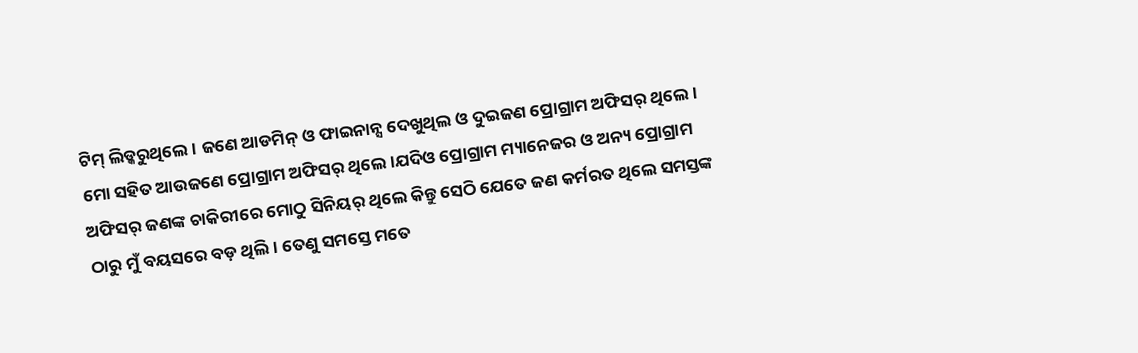ଟିମ୍ ଲିଡ୍କରୁଥିଲେ । ଜଣେ ଆଡମିନ୍ ଓ ଫାଇନାନ୍ସ ଦେଖୁଥିଲ ଓ ଦୁଇଜଣ ପ୍ରୋଗ୍ରାମ ଅଫିସର୍ ଥିଲେ। ମୋ ସହିତ ଆଉଜଣେ ପ୍ରୋଗ୍ରାମ ଅଫିସର୍ ଥିଲେ।ଯଦିଓ ପ୍ରୋଗ୍ରାମ ମ୍ୟାନେଜର ଓ ଅନ୍ୟ ପ୍ରୋଗ୍ରାମ ଅଫିସର୍ ଜଣଙ୍କ ଚାକିରୀରେ ମୋଠୁ ସିନିୟର୍ ଥିଲେ କିନ୍ତୁ ସେଠି ଯେତେ ଜଣ କର୍ମରତ ଥିଲେ ସମସ୍ତଙ୍କ ଠାରୁ ମୁଁ ବୟସରେ ବଡ଼ ଥିଲି। ତେଣୁ ସମସ୍ତେ ମତେ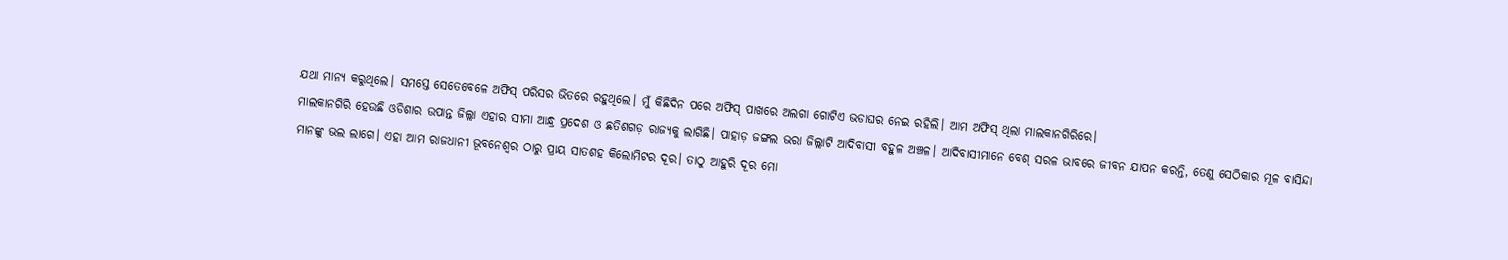ଯଥା ମାନ୍ଯ କରୁଥିଲେ। ସମସ୍ତେ ସେତେବେଳେ ଅଫିସ୍ ପରିସର ଭିତରେ ରହୁଥିଲେ। ମୁଁ କିଛିଦିନ ପରେ ଅଫିସ୍ ପାଖରେ ଅଲଗା ଗୋଟିଏ ଭଡାଘର ନେଇ ରହିଲି। ଆମ ଅଫିସ୍ ଥିଲା ମାଲକାନଗିରିରେ।
ମାଲକାନଗିରି ହେଉଛି ଓଡିଶାର ଉପାନ୍ତ ଜିଲ୍ଲା ଏହାର ସୀମା ଆନ୍ଧ୍ର ପ୍ରଦେଶ ଓ ଛତିଶଗଡ଼ ରାଜ୍ଯକୁ ଲାଗିଛି। ପାହାଡ଼ ଜଙ୍ଗଲ ଭରା ଜିଲ୍ଲାଟି ଆଦିବାସୀ ବହୁଳ ଅଞ୍ଚଳ। ଆଦିବାସୀମାନେ ବେଶ୍ ସରଳ ଭାବରେ ଜୀବନ ଯାପନ କରନ୍ତି, ତେଣୁ ସେଠିକାର ମୂଳ ବାସିନ୍ଦା ମାନଙ୍କୁ ଭଲ ଲାଗେ। ଏହା ଆମ ରାଜଧାନୀ ଭୂବନେଶ୍ବର ଠାରୁ ପ୍ରାୟ ସାତଶହ କିଲୋମିଟର ଦୂର। ତାଠୁ ଆହୁରି ଦୂର ମୋ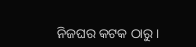ନିଜଘର କଟକ ଠାରୁ।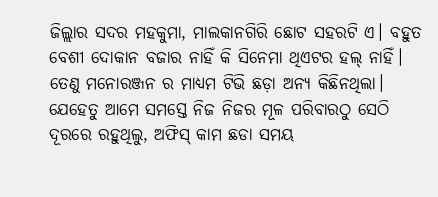ଜିଲ୍ଲାର ସଦର ମହକୁମା, ମାଲକାନଗିରି ଛୋଟ ସହରଟି ଏ। ବହୁତ ବେଶୀ ଦୋକାନ ବଜାର ନାହିଁ କି ସିନେମା ଥିଏଟର ହଲ୍ ନାହିଁ। ତେଣୁ ମନୋରଞ୍ଜନ ର ମାଧ୍ୟମ ଟିଭି ଛଡ଼ା ଅନ୍ୟ କିଛିନଥିଲା। ଯେହେତୁ ଆମେ ସମସ୍ତେ ନିଜ ନିଜର ମୂଳ ପରିବାରଠୁ ସେଠି ଦୂରରେ ରହୁଥିଲୁ, ଅଫିସ୍ କାମ ଛଡା ସମୟ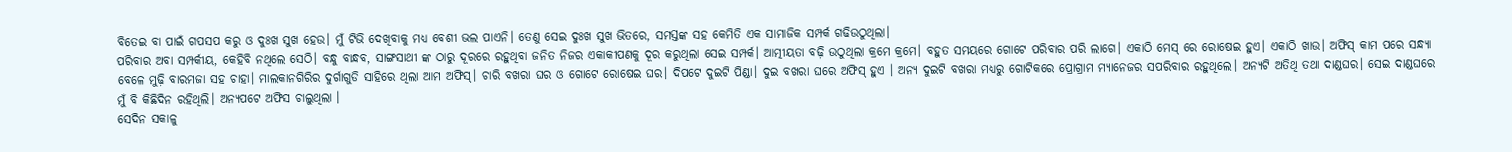ବିତେଇ ବା ପାଇଁ ଗପସପ କରୁ ଓ ଦୁଃଖ ସୁଖ ହେଉ। ମୁଁ ଟିଭି ଦେଖିବାକୁ ମଧ୍ୟ ବେଶୀ ଭଲ ପାଏନି। ତେଣୁ ସେଇ ଦୁଃଖ ସୁଖ ଭିତରେ, ସମସ୍ତଙ୍କ ସହ କେମିତି ଏକ ସାମାଜିକ ସମ୍ପର୍କ ଗଢିଉଠୁଥିଲା।
ପରିବାର ଅବା ସମ୍ପର୍କୀୟ, କେହିବି ନଥିଲେ ସେଠି। ବନ୍ଧୁ ବାନ୍ଧବ, ସାଙ୍ଗସାଥୀ ଙ୍କ ଠାରୁ ଦୂରରେ ରହୁଥିବା ଜନିତ ନିଜର ଏକାକୀପଣକୁ ଦୂର କରୁଥିଲା ସେଇ ସମ୍ପର୍କ। ଆତ୍ମୀୟତା ବଢ଼ି ଉଠୁଥିଲା କ୍ରମେ କ୍ରମେ। ବହୁତ ସମୟରେ ଗୋଟେ ପରିବାର ପରି ଲାଗେ। ଏକାଠି ମେସ୍ ରେ ରୋଷେଇ ହୁଏ। ଏକାଠି ଖାଉ। ଅଫିସ୍ କାମ ପରେ ସନ୍ଧ୍ୟା ବେଳେ ମୁଢ଼ି ବାରମଜା ସହ ଚାହା। ମାଲକାନଗିରିର ଦୁର୍ଗାଗୁଡି ସାହିରେ ଥିଲା ଆମ ଅଫିସ୍। ଚାରି ବଖରା ଘର ଓ ଗୋଟେ ରୋଷେଇ ଘର। ଦିପଟେ ଦୁଇଟି ପିଣ୍ଡା। ଦୁଇ ବଖରା ଘରେ ଅଫିସ୍ ହୁଏ । ଅନ୍ଯ ଦୁଇଟି ବଖରା ମଧ୍ୟରୁ ଗୋଟିକରେ ପ୍ରୋଗ୍ରାମ ମ୍ୟାନେଜର ସପରିବାର ରହୁଥିଲେ। ଅନ୍ୟଟି ଅତିଥି ତଥା ଦାଣ୍ଡଘର। ସେଇ ଦାଣ୍ଡଘରେ ମୁଁ ବି କିଛିଦିନ ରହିଥିଲି। ଅନ୍ୟପଟେ ଅଫିସ ଚାଲୁଥିଲା ।
ସେଦିନ ସକାଳୁ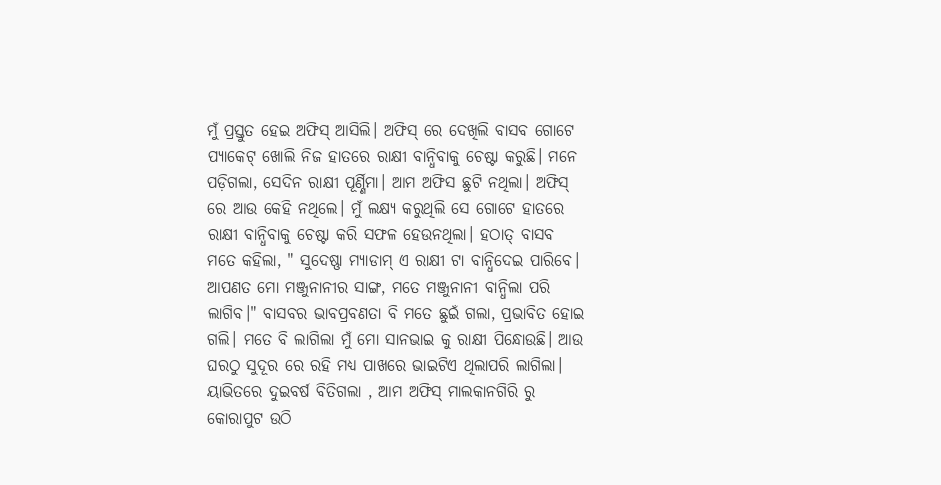ମୁଁ ପ୍ରସ୍ତୁତ ହେଇ ଅଫିସ୍ ଆସିଲି। ଅଫିସ୍ ରେ ଦେଖିଲି ବାସବ ଗୋଟେ ପ୍ଯାକେଟ୍ ଖୋଲି ନିଜ ହାତରେ ରାକ୍ଷୀ ବାନ୍ଧିବାକୁ ଚେଷ୍ଟା କରୁଛି। ମନେ ପଡ଼ିଗଲା, ସେଦିନ ରାକ୍ଷୀ ପୂର୍ଣ୍ଣିମା। ଆମ ଅଫିସ ଛୁଟି ନଥିଲା। ଅଫିସ୍ ରେ ଆଉ କେହି ନଥିଲେ। ମୁଁ ଲକ୍ଷ୍ୟ କରୁଥିଲି ସେ ଗୋଟେ ହାତରେ ରାକ୍ଷୀ ବାନ୍ଧିବାକୁ ଚେଷ୍ଟା କରି ସଫଳ ହେଉନଥିଲା। ହଠାତ୍ ବାସବ ମତେ କହିଲା, " ସୁଦେଷ୍ଣା ମ୍ଯାଡାମ୍ ଏ ରାକ୍ଷୀ ଟା ବାନ୍ଧିଦେଇ ପାରିବେ। ଆପଣତ ମୋ ମଞ୍ଜୁନାନୀର ସାଙ୍ଗ, ମତେ ମଞ୍ଜୁନାନୀ ବାନ୍ଧିଲା ପରି ଲାଗିବ।" ବାସବର ଭାବପ୍ରବଣତା ବି ମତେ ଛୁଇଁ ଗଲା, ପ୍ରଭାବିତ ହୋଇ ଗଲି। ମତେ ବି ଲାଗିଲା ମୁଁ ମୋ ସାନଭାଇ କୁ ରାକ୍ଷୀ ପିନ୍ଧୋଉଛି। ଆଉ ଘରଠୁ ସୁଦୂର ରେ ରହି ମଧ୍ୟ ପାଖରେ ଭାଇଟିଏ ଥିଲାପରି ଲାଗିଲା।
ୟାଭିତରେ ଦୁଇବର୍ଷ ବିତିଗଲା , ଆମ ଅଫିସ୍ ମାଲକାନଗିରି ରୁ କୋରାପୁଟ ଉଠି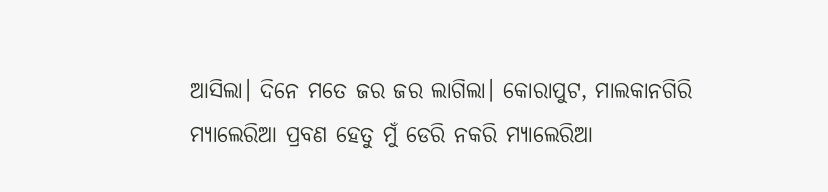ଆସିଲା। ଦିନେ ମତେ ଜର ଜର ଲାଗିଲା। କୋରାପୁଟ, ମାଲକାନଗିରି ମ୍ଯାଲେରିଆ ପ୍ରବଣ ହେତୁ ମୁଁ ଡେରି ନକରି ମ୍ୟାଲେରିଆ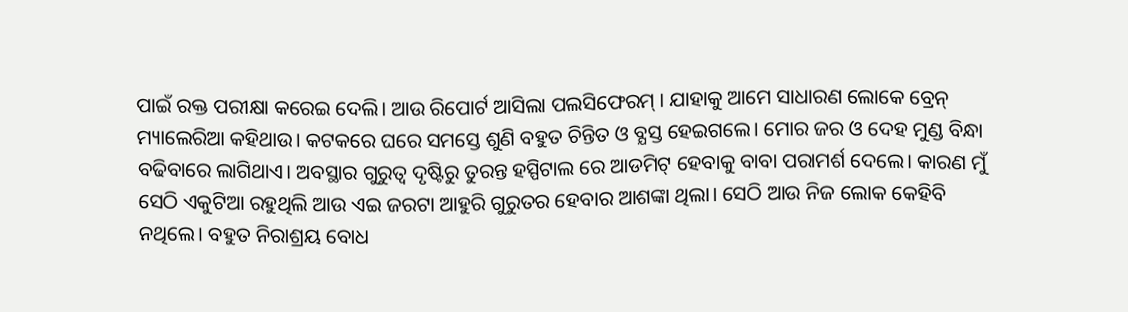ପାଇଁ ରକ୍ତ ପରୀକ୍ଷା କରେଇ ଦେଲି। ଆଉ ରିପୋର୍ଟ ଆସିଲା ପଲସିଫେରମ୍ । ଯାହାକୁ ଆମେ ସାଧାରଣ ଲୋକେ ବ୍ରେନ୍ ମ୍ୟାଲେରିଆ କହିଥାଉ। କଟକରେ ଘରେ ସମସ୍ତେ ଶୁଣି ବହୁତ ଚିନ୍ତିତ ଓ ବ୍ଯସ୍ତ ହେଇଗଲେ। ମୋର ଜର ଓ ଦେହ ମୁଣ୍ଡ ବିନ୍ଧା ବଢିବାରେ ଲାଗିଥାଏ। ଅବସ୍ଥାର ଗୁରୁତ୍ବ ଦୃଷ୍ଟିରୁ ତୁରନ୍ତ ହସ୍ପିଟାଲ ରେ ଆଡମିଟ୍ ହେବାକୁ ବାବା ପରାମର୍ଶ ଦେଲେ। କାରଣ ମୁଁ ସେଠି ଏକୁଟିଆ ରହୁଥିଲି ଆଉ ଏଇ ଜରଟା ଆହୁରି ଗୁରୁତର ହେବାର ଆଶଙ୍କା ଥିଲା। ସେଠି ଆଉ ନିଜ ଲୋକ କେହିବି ନଥିଲେ। ବହୁତ ନିରାଶ୍ରୟ ବୋଧ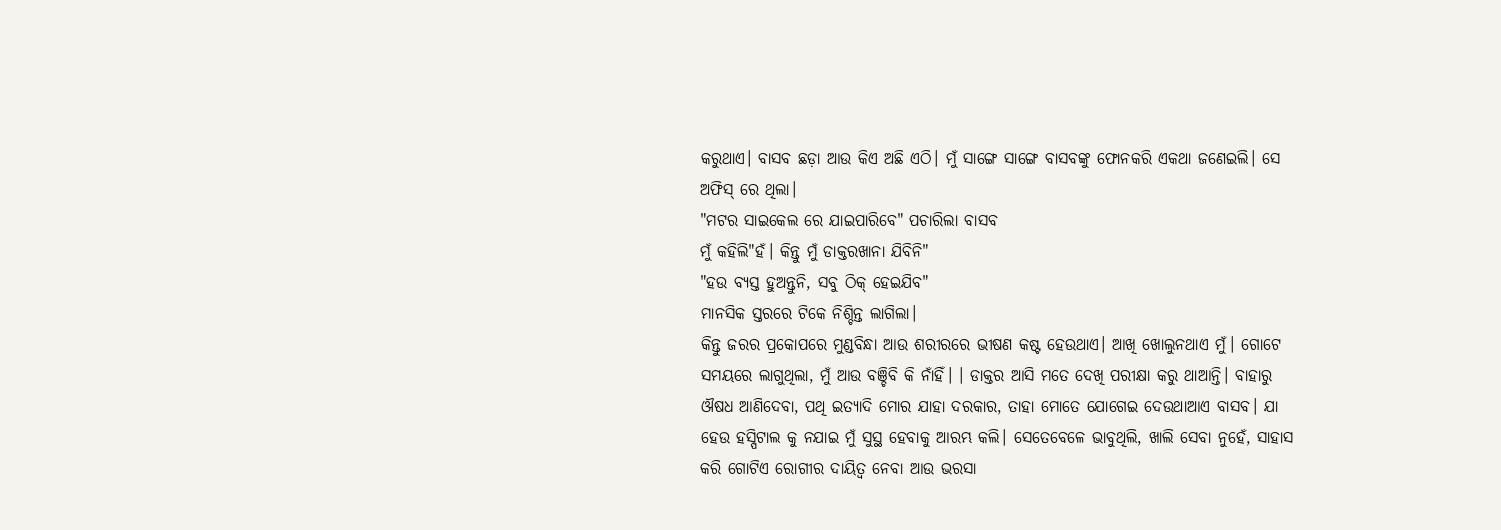କରୁଥାଏ। ବାସବ ଛଡ଼ା ଆଉ କିଏ ଅଛି ଏଠି। ମୁଁ ସାଙ୍ଗେ ସାଙ୍ଗେ ବାସବଙ୍କୁ ଫୋନକରି ଏକଥା ଜଣେଇଲି। ସେ ଅଫିସ୍ ରେ ଥିଲା।
"ମଟର ସାଇକେଲ ରେ ଯାଇପାରିବେ" ପଚାରିଲା ବାସବ
ମୁଁ କହିଲି"ହଁ। କିନ୍ତୁ ମୁଁ ଡାକ୍ତରଖାନା ଯିବିନି"
"ହଉ ବ୍ଯସ୍ତ ହୁଅନ୍ତୁନି, ସବୁ ଠିକ୍ ହେଇଯିବ"
ମାନସିକ ସ୍ତରରେ ଟିକେ ନିଶ୍ଚିନ୍ତ ଲାଗିଲା।
କିନ୍ତୁ ଜରର ପ୍ରକୋପରେ ମୁଣ୍ଡବିନ୍ଧା ଆଉ ଶରୀରରେ ଭୀଷଣ କଷ୍ଟ ହେଉଥାଏ। ଆଖି ଖୋଲୁନଥାଏ ମୁଁ। ଗୋଟେ ସମୟରେ ଲାଗୁଥିଲା, ମୁଁ ଆଉ ବଞ୍ଚିବି କି ନାଁହିଁ। । ଡାକ୍ତର ଆସି ମତେ ଦେଖି ପରୀକ୍ଷା କରୁ ଥାଆନ୍ତି। ବାହାରୁ ଔଷଧ ଆଣିଦେବା, ପଥି ଇତ୍ୟାଦି ମୋର ଯାହା ଦରକାର, ତାହା ମୋତେ ଯୋଗେଇ ଦେଉଥାଆଏ ବାସବ। ଯା ହେଉ ହସ୍ପିଟାଲ କୁ ନଯାଇ ମୁଁ ସୁସ୍ଥ ହେବାକୁ ଆରମ୍ଭ କଲି। ସେତେବେଳେ ଭାବୁଥିଲି, ଖାଲି ସେବା ନୁହେଁ, ସାହାସ କରି ଗୋଟିଏ ରୋଗୀର ଦାୟିତ୍ବ ନେବା ଆଉ ଭରସା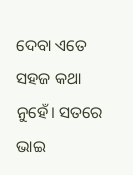ଦେବା ଏତେ ସହଜ କଥା ନୁହେଁ। ସତରେ ଭାଇ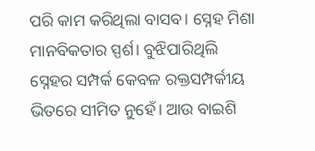ପରି କାମ କରିଥିଲା ବାସବ। ସ୍ନେହ ମିଶା ମାନବିକତାର ସ୍ପର୍ଶ। ବୁଝିପାରିଥିଲି ସ୍ନେହର ସମ୍ପର୍କ କେବଳ ରକ୍ତସମ୍ପର୍କୀୟ ଭିତରେ ସୀମିତ ନୁହେଁ। ଆଉ ବାଇଶି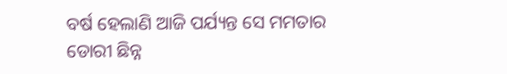ବର୍ଷ ହେଲାଣି ଆଜି ପର୍ଯ୍ୟନ୍ତ ସେ ମମତାର ଡୋରୀ ଛିନ୍ନ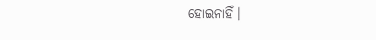ହୋଇନାହିଁ।